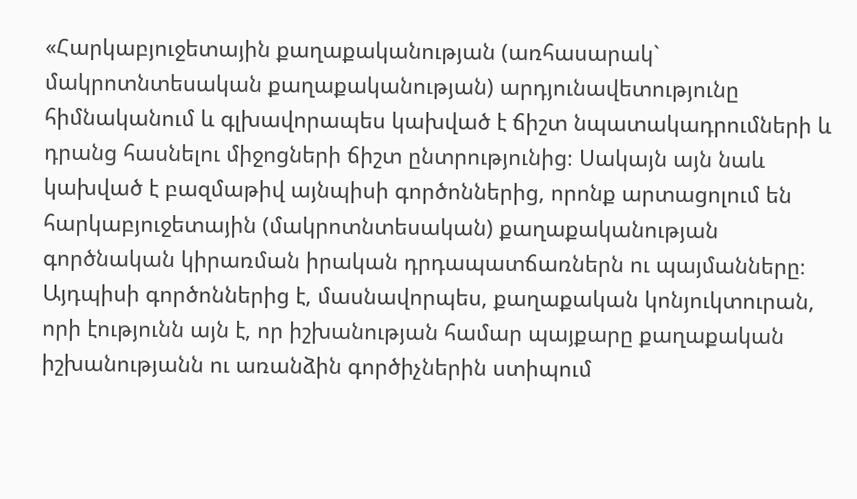«Հարկաբյուջետային քաղաքականության (առհասարակ` մակրոտնտեսական քաղաքականության) արդյունավետությունը հիմնականում և գլխավորապես կախված է ճիշտ նպատակադրումների և դրանց հասնելու միջոցների ճիշտ ընտրությունից։ Սակայն այն նաև կախված է բազմաթիվ այնպիսի գործոններից, որոնք արտացոլում են հարկաբյուջետային (մակրոտնտեսական) քաղաքականության գործնական կիրառման իրական դրդապատճառներն ու պայմանները։
Այդպիսի գործոններից է, մասնավորպես, քաղաքական կոնյուկտուրան, որի էությունն այն է, որ իշխանության համար պայքարը քաղաքական իշխանությանն ու առանձին գործիչներին ստիպում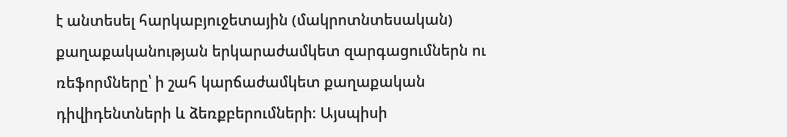է անտեսել հարկաբյուջետային (մակրոտնտեսական) քաղաքականության երկարաժամկետ զարգացումներն ու ռեֆորմները՝ ի շահ կարճաժամկետ քաղաքական դիվիդենտների և ձեռքբերումների։ Այսպիսի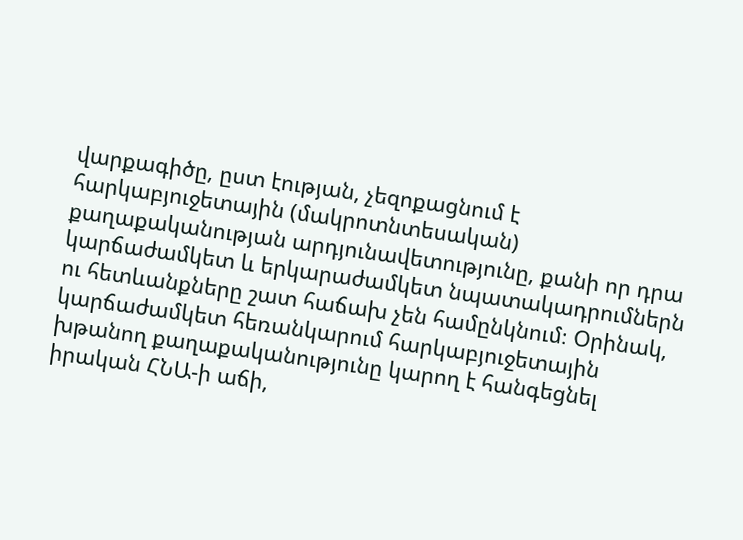վարքագիծը, ըստ էության, չեզոքացնում է հարկաբյուջետային (մակրոտնտեսական) քաղաքականության արդյունավետությունը, քանի որ դրա կարճաժամկետ և երկարաժամկետ նպատակադրումներն ու հետևանքները շատ հաճախ չեն համընկնում։ Օրինակ, կարճաժամկետ հեռանկարում հարկաբյուջետային խթանող քաղաքականությունը կարող է հանգեցնել իրական ՀՆԱ-ի աճի,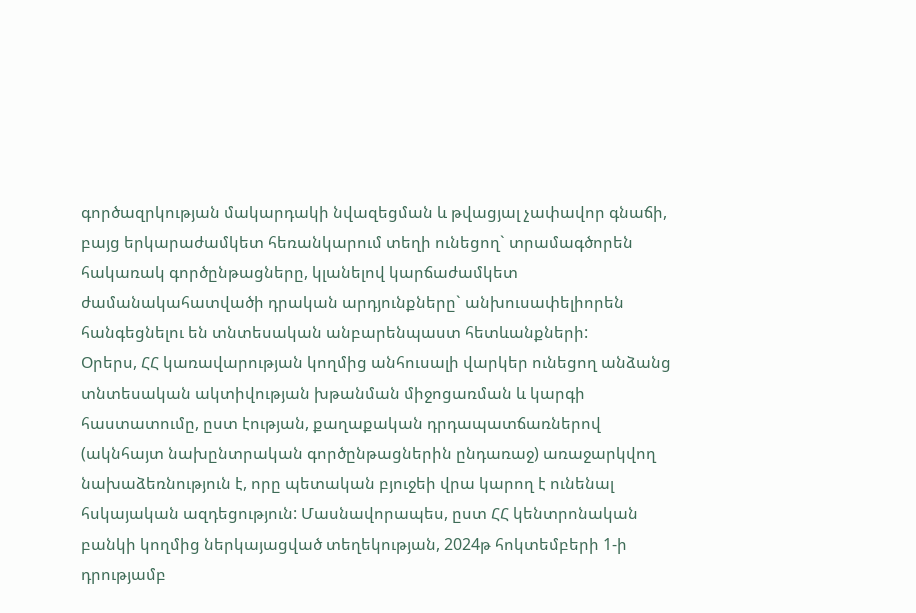գործազրկության մակարդակի նվազեցման և թվացյալ չափավոր գնաճի, բայց երկարաժամկետ հեռանկարում տեղի ունեցող` տրամագծորեն հակառակ գործընթացները, կլանելով կարճաժամկետ ժամանակահատվածի դրական արդյունքները` անխուսափելիորեն հանգեցնելու են տնտեսական անբարենպաստ հետևանքների:
Օրերս, ՀՀ կառավարության կողմից անհուսալի վարկեր ունեցող անձանց տնտեսական ակտիվության խթանման միջոցառման և կարգի հաստատումը, ըստ էության, քաղաքական դրդապատճառներով (ակնհայտ նախընտրական գործընթացներին ընդառաջ) առաջարկվող նախաձեռնություն է, որը պետական բյուջեի վրա կարող է ունենալ հսկայական ազդեցություն: Մասնավորապես, ըստ ՀՀ կենտրոնական բանկի կողմից ներկայացված տեղեկության, 2024թ հոկտեմբերի 1-ի դրությամբ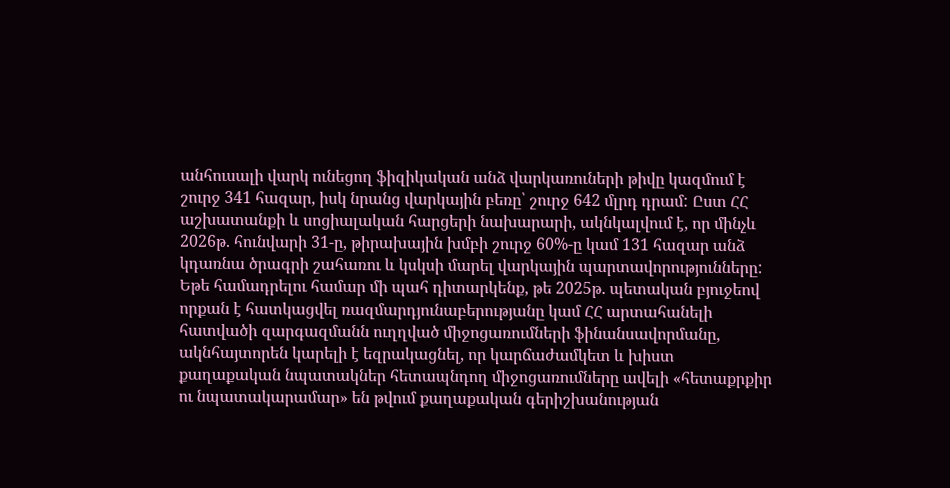անհուսալի վարկ ունեցող ֆիզիկական անձ վարկառուների թիվը կազմում է շուրջ 341 հազար, իսկ նրանց վարկային բեռը՝ շուրջ 642 մլրդ դրամ: Ըստ ՀՀ աշխատանքի և սոցիալական հարցերի նախարարի, ակնկալվում է, որ մինչև 2026թ. հունվարի 31-ը, թիրախային խմբի շուրջ 60%-ը կամ 131 հազար անձ կդառնա ծրագրի շահառու և կսկսի մարել վարկային պարտավորությունները:
Եթե համադրելու համար մի պահ դիտարկենք, թե 2025թ. պետական բյուջեով որքան է հատկացվել ռազմարդյունաբերությանը կամ ՀՀ արտահանելի հատվածի զարգազմանն ուղղված միջոցառումների ֆինանսավորմանը, ակնհայտորեն կարելի է եզրակացնել, որ կարճաժամկետ և խիստ քաղաքական նպատակներ հետապնդող միջոցառումները ավելի «հետաքրքիր ու նպատակարամար» են թվում քաղաքական գերիշխանության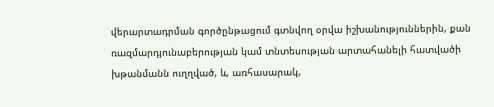վերարտադրման գործընթացում գտնվող օրվա իշխանություններին, քան ռազմարդյունաբերության կամ տնտեսության արտահանելի հատվածի խթանմանն ուղղված, և, առհասարակ,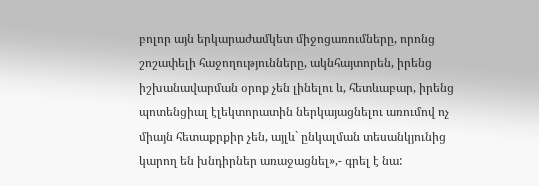բոլոր այն երկարաժամկետ միջոցառումները, որոնց շոշափելի հաջողությունները, ակնհայտորեն, իրենց իշխանավարման օրոք չեն լինելու և, հետևաբար, իրենց պոտենցիալ էլեկտորատին ներկայացնելու առումով ոչ միայն հետաքրքիր չեն, այլև` ընկալման տեսանկյունից կարող են խնդիրներ առաջացնել»,- գրել է նա: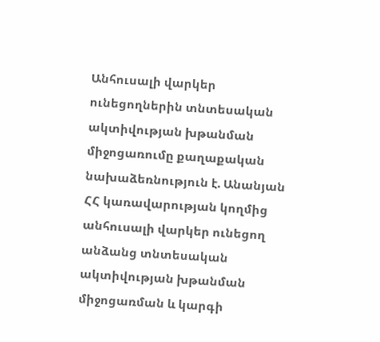Անհուսալի վարկեր ունեցողներին տնտեսական ակտիվության խթանման միջոցառումը քաղաքական նախաձեռնություն է. Անանյան
ՀՀ կառավարության կողմից անհուսալի վարկեր ունեցող անձանց տնտեսական ակտիվության խթանման միջոցառման և կարգի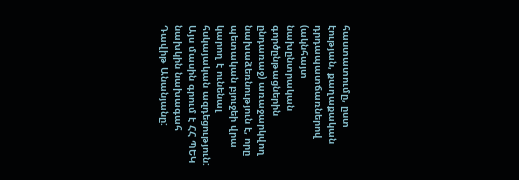հաստատումը, ըստ էության, քաղաքական դրդապատճառներով (ակնհայտ նախընտրական գործընթացներին ընդառաջ) առաջարկվող նախաձեռնություն է, որը պետական բյուջեի վրա կարող է ունենալ հսկայական ազդեցություն: Այս մասին գրում է ՀՀ ՊԵԿ նախկին նախագահ Դավիթ Անանյանը: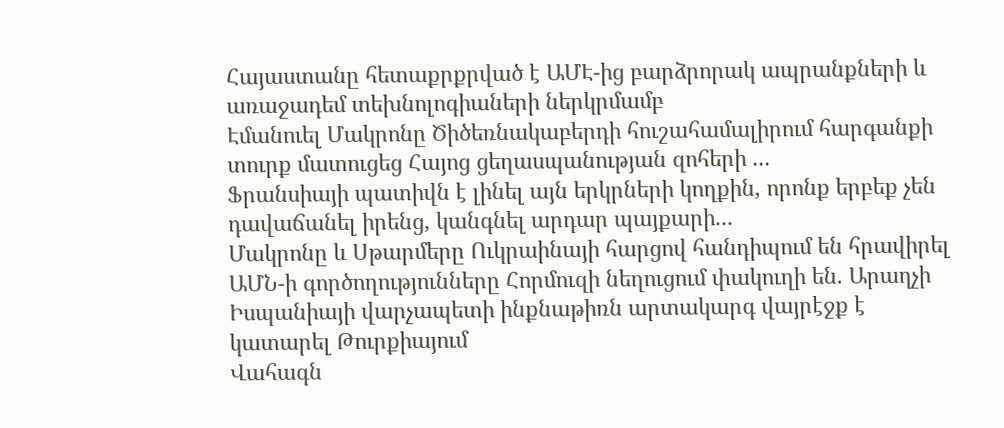Հայաստանը հետաքրքրված է ԱՄԷ-ից բարձրորակ ապրանքների և առաջադեմ տեխնոլոգիաների ներկրմամբ
Էմանուել Մակրոնը Ծիծեռնակաբերդի հուշահամալիրում հարգանքի տուրք մատուցեց Հայոց ցեղասպանության զոհերի ...
Ֆրանսիայի պատիվն է լինել այն երկրների կողքին, որոնք երբեք չեն դավաճանել իրենց, կանգնել արդար պայքարի...
Մակրոնը և Սթարմերը Ուկրաինայի հարցով հանդիպում են հրավիրել
ԱՄՆ-ի գործողությունները Հորմուզի նեղուցում փակուղի են. Արաղչի
Իսպանիայի վարչապետի ինքնաթիռն արտակարգ վայրէջք է կատարել Թուրքիայում
Վահագն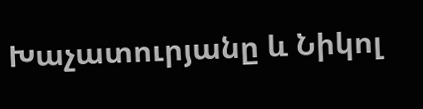Խաչատուրյանը և Նիկոլ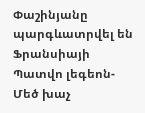Փաշինյանը պարգևատրվել են Ֆրանսիայի Պատվո լեգեոն-Մեծ խաչ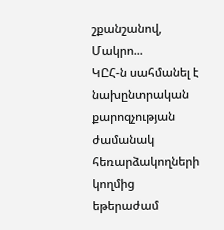շքանշանով, Մակրո...
ԿԸՀ-ն սահմանել է նախընտրական քարոզչության ժամանակ հեռարձակողների կողմից եթերաժամ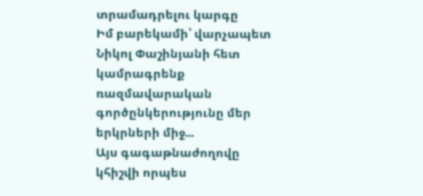տրամադրելու կարգը
Իմ բարեկամի՝ վարչապետ Նիկոլ Փաշինյանի հետ կամրագրենք ռազմավարական գործընկերությունը մեր երկրների միջ...
Այս գագաթնաժողովը կհիշվի որպես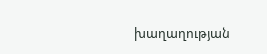խաղաղության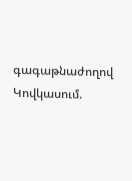գագաթնաժողով Կովկասում.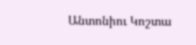Անտոնիու Կոշտա